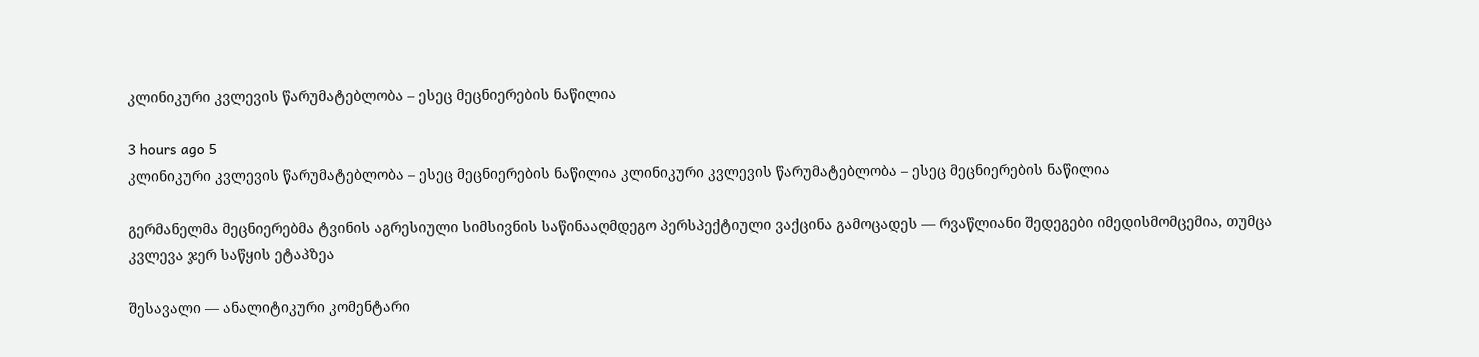კლინიკური კვლევის წარუმატებლობა – ესეც მეცნიერების ნაწილია

3 hours ago 5
კლინიკური კვლევის წარუმატებლობა – ესეც მეცნიერების ნაწილია კლინიკური კვლევის წარუმატებლობა – ესეც მეცნიერების ნაწილია

გერმანელმა მეცნიერებმა ტვინის აგრესიული სიმსივნის საწინააღმდეგო პერსპექტიული ვაქცინა გამოცადეს — რვაწლიანი შედეგები იმედისმომცემია, თუმცა კვლევა ჯერ საწყის ეტაპზეა

შესავალი — ანალიტიკური კომენტარი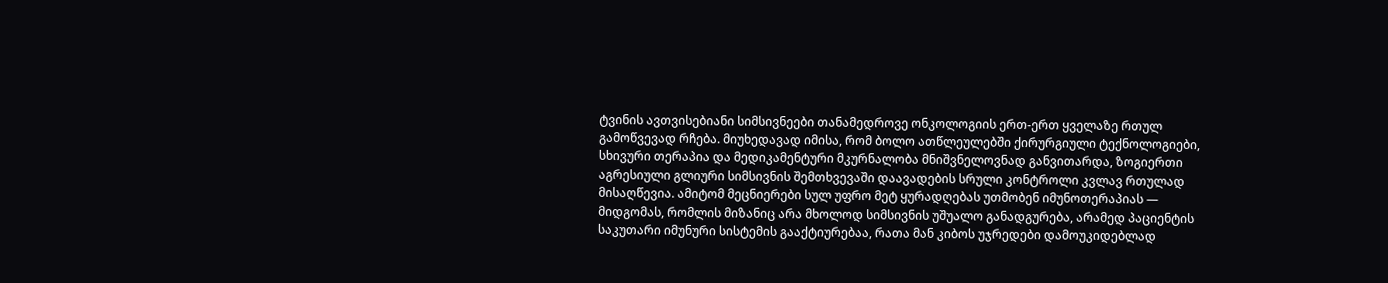ტვინის ავთვისებიანი სიმსივნეები თანამედროვე ონკოლოგიის ერთ-ერთ ყველაზე რთულ გამოწვევად რჩება. მიუხედავად იმისა, რომ ბოლო ათწლეულებში ქირურგიული ტექნოლოგიები, სხივური თერაპია და მედიკამენტური მკურნალობა მნიშვნელოვნად განვითარდა, ზოგიერთი აგრესიული გლიური სიმსივნის შემთხვევაში დაავადების სრული კონტროლი კვლავ რთულად მისაღწევია. ამიტომ მეცნიერები სულ უფრო მეტ ყურადღებას უთმობენ იმუნოთერაპიას — მიდგომას, რომლის მიზანიც არა მხოლოდ სიმსივნის უშუალო განადგურება, არამედ პაციენტის საკუთარი იმუნური სისტემის გააქტიურებაა, რათა მან კიბოს უჯრედები დამოუკიდებლად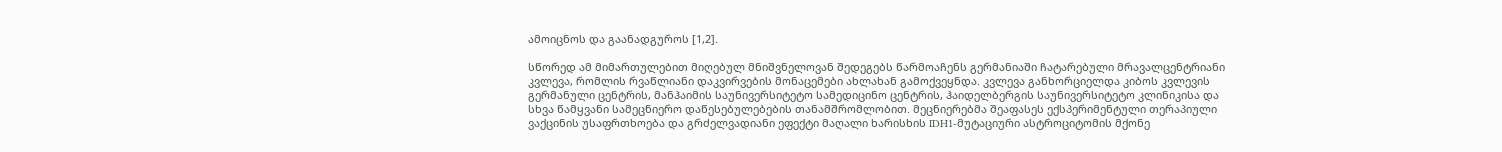ამოიცნოს და გაანადგუროს [1,2].

სწორედ ამ მიმართულებით მიღებულ მნიშვნელოვან შედეგებს წარმოაჩენს გერმანიაში ჩატარებული მრავალცენტრიანი კვლევა, რომლის რვაწლიანი დაკვირვების მონაცემები ახლახან გამოქვეყნდა. კვლევა განხორციელდა კიბოს კვლევის გერმანული ცენტრის, მანჰაიმის საუნივერსიტეტო სამედიცინო ცენტრის, ჰაიდელბერგის საუნივერსიტეტო კლინიკისა და სხვა წამყვანი სამეცნიერო დაწესებულებების თანამშრომლობით. მეცნიერებმა შეაფასეს ექსპერიმენტული თერაპიული ვაქცინის უსაფრთხოება და გრძელვადიანი ეფექტი მაღალი ხარისხის IDH1-მუტაციური ასტროციტომის მქონე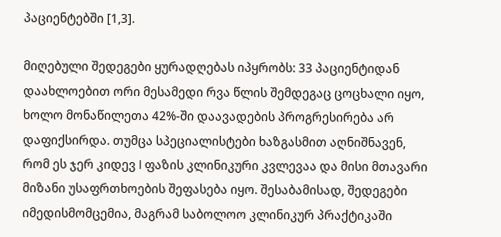პაციენტებში [1,3].

მიღებული შედეგები ყურადღებას იპყრობს: 33 პაციენტიდან დაახლოებით ორი მესამედი რვა წლის შემდეგაც ცოცხალი იყო, ხოლო მონაწილეთა 42%-ში დაავადების პროგრესირება არ დაფიქსირდა. თუმცა სპეციალისტები ხაზგასმით აღნიშნავენ, რომ ეს ჯერ კიდევ I ფაზის კლინიკური კვლევაა და მისი მთავარი მიზანი უსაფრთხოების შეფასება იყო. შესაბამისად, შედეგები იმედისმომცემია, მაგრამ საბოლოო კლინიკურ პრაქტიკაში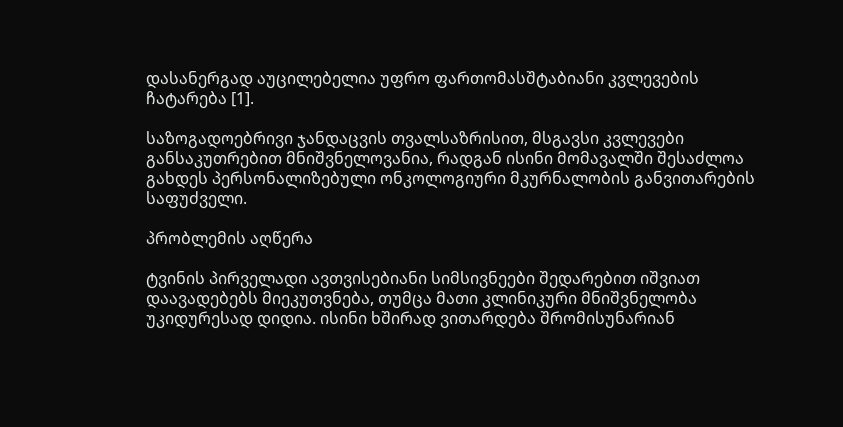დასანერგად აუცილებელია უფრო ფართომასშტაბიანი კვლევების ჩატარება [1].

საზოგადოებრივი ჯანდაცვის თვალსაზრისით, მსგავსი კვლევები განსაკუთრებით მნიშვნელოვანია, რადგან ისინი მომავალში შესაძლოა გახდეს პერსონალიზებული ონკოლოგიური მკურნალობის განვითარების საფუძველი.

პრობლემის აღწერა

ტვინის პირველადი ავთვისებიანი სიმსივნეები შედარებით იშვიათ დაავადებებს მიეკუთვნება, თუმცა მათი კლინიკური მნიშვნელობა უკიდურესად დიდია. ისინი ხშირად ვითარდება შრომისუნარიან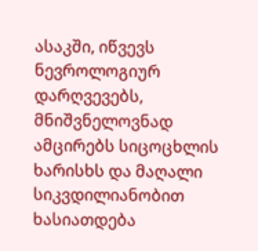ასაკში, იწვევს ნევროლოგიურ დარღვევებს, მნიშვნელოვნად ამცირებს სიცოცხლის ხარისხს და მაღალი სიკვდილიანობით ხასიათდება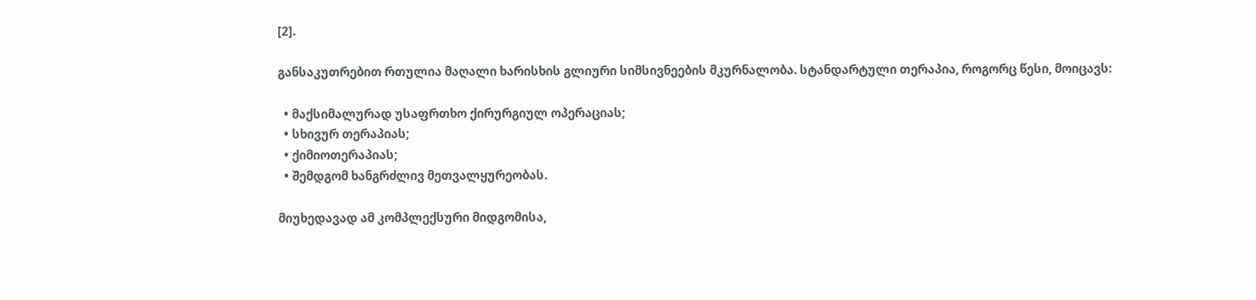[2].

განსაკუთრებით რთულია მაღალი ხარისხის გლიური სიმსივნეების მკურნალობა. სტანდარტული თერაპია, როგორც წესი, მოიცავს:

  • მაქსიმალურად უსაფრთხო ქირურგიულ ოპერაციას;
  • სხივურ თერაპიას;
  • ქიმიოთერაპიას;
  • შემდგომ ხანგრძლივ მეთვალყურეობას.

მიუხედავად ამ კომპლექსური მიდგომისა,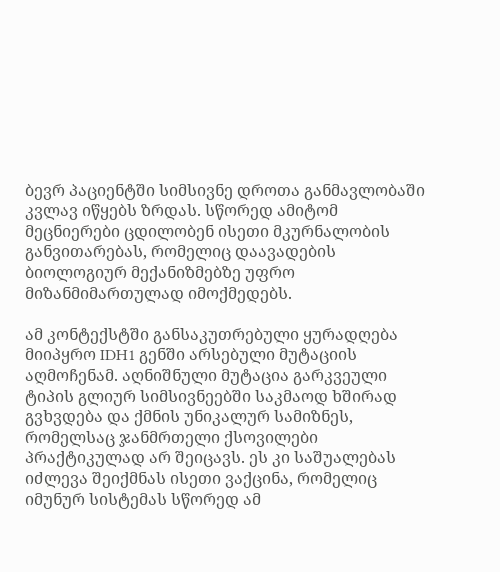ბევრ პაციენტში სიმსივნე დროთა განმავლობაში კვლავ იწყებს ზრდას. სწორედ ამიტომ მეცნიერები ცდილობენ ისეთი მკურნალობის განვითარებას, რომელიც დაავადების ბიოლოგიურ მექანიზმებზე უფრო მიზანმიმართულად იმოქმედებს.

ამ კონტექსტში განსაკუთრებული ყურადღება მიიპყრო IDH1 გენში არსებული მუტაციის აღმოჩენამ. აღნიშნული მუტაცია გარკვეული ტიპის გლიურ სიმსივნეებში საკმაოდ ხშირად გვხვდება და ქმნის უნიკალურ სამიზნეს, რომელსაც ჯანმრთელი ქსოვილები პრაქტიკულად არ შეიცავს. ეს კი საშუალებას იძლევა შეიქმნას ისეთი ვაქცინა, რომელიც იმუნურ სისტემას სწორედ ამ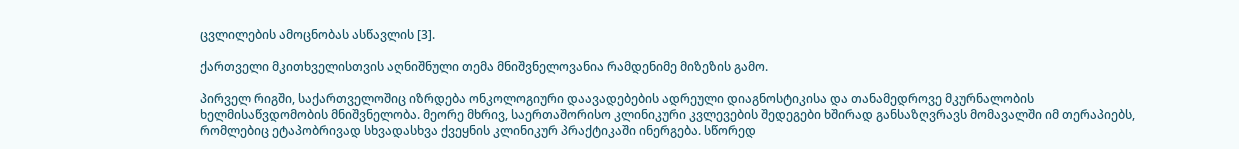ცვლილების ამოცნობას ასწავლის [3].

ქართველი მკითხველისთვის აღნიშნული თემა მნიშვნელოვანია რამდენიმე მიზეზის გამო.

პირველ რიგში, საქართველოშიც იზრდება ონკოლოგიური დაავადებების ადრეული დიაგნოსტიკისა და თანამედროვე მკურნალობის ხელმისაწვდომობის მნიშვნელობა. მეორე მხრივ, საერთაშორისო კლინიკური კვლევების შედეგები ხშირად განსაზღვრავს მომავალში იმ თერაპიებს, რომლებიც ეტაპობრივად სხვადასხვა ქვეყნის კლინიკურ პრაქტიკაში ინერგება. სწორედ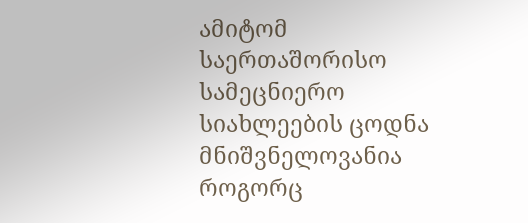ამიტომ საერთაშორისო სამეცნიერო სიახლეების ცოდნა მნიშვნელოვანია როგორც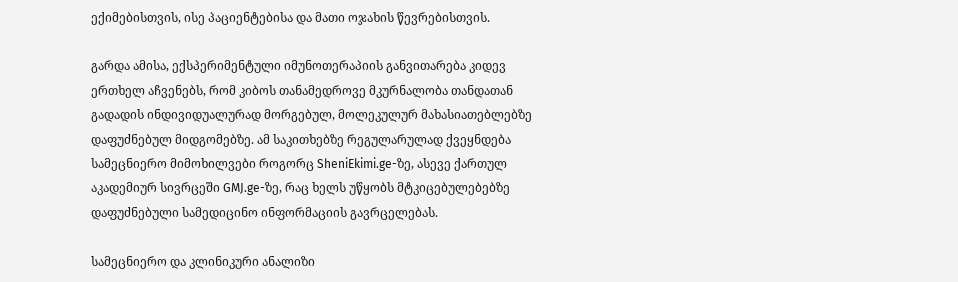ექიმებისთვის, ისე პაციენტებისა და მათი ოჯახის წევრებისთვის.

გარდა ამისა, ექსპერიმენტული იმუნოთერაპიის განვითარება კიდევ ერთხელ აჩვენებს, რომ კიბოს თანამედროვე მკურნალობა თანდათან გადადის ინდივიდუალურად მორგებულ, მოლეკულურ მახასიათებლებზე დაფუძნებულ მიდგომებზე. ამ საკითხებზე რეგულარულად ქვეყნდება სამეცნიერო მიმოხილვები როგორც SheniEkimi.ge-ზე, ასევე ქართულ აკადემიურ სივრცეში GMJ.ge-ზე, რაც ხელს უწყობს მტკიცებულებებზე დაფუძნებული სამედიცინო ინფორმაციის გავრცელებას.

სამეცნიერო და კლინიკური ანალიზი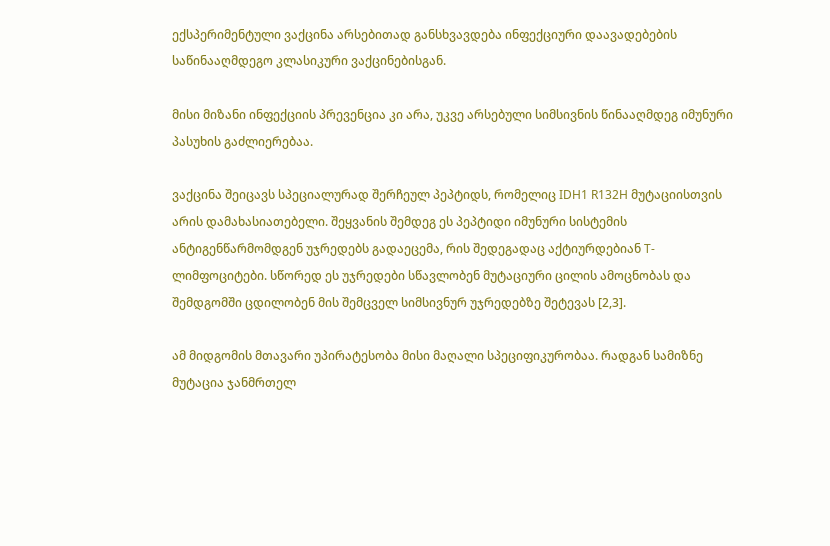ექსპერიმენტული ვაქცინა არსებითად განსხვავდება ინფექციური დაავადებების საწინააღმდეგო კლასიკური ვაქცინებისგან.

მისი მიზანი ინფექციის პრევენცია კი არა, უკვე არსებული სიმსივნის წინააღმდეგ იმუნური პასუხის გაძლიერებაა.

ვაქცინა შეიცავს სპეციალურად შერჩეულ პეპტიდს, რომელიც IDH1 R132H მუტაციისთვის არის დამახასიათებელი. შეყვანის შემდეგ ეს პეპტიდი იმუნური სისტემის ანტიგენწარმომდგენ უჯრედებს გადაეცემა, რის შედეგადაც აქტიურდებიან T-ლიმფოციტები. სწორედ ეს უჯრედები სწავლობენ მუტაციური ცილის ამოცნობას და შემდგომში ცდილობენ მის შემცველ სიმსივნურ უჯრედებზე შეტევას [2,3].

ამ მიდგომის მთავარი უპირატესობა მისი მაღალი სპეციფიკურობაა. რადგან სამიზნე მუტაცია ჯანმრთელ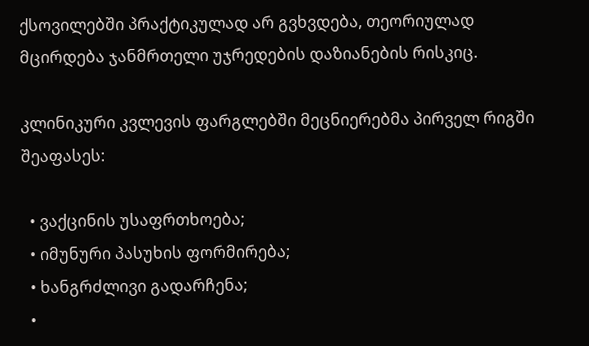ქსოვილებში პრაქტიკულად არ გვხვდება, თეორიულად მცირდება ჯანმრთელი უჯრედების დაზიანების რისკიც.

კლინიკური კვლევის ფარგლებში მეცნიერებმა პირველ რიგში შეაფასეს:

  • ვაქცინის უსაფრთხოება;
  • იმუნური პასუხის ფორმირება;
  • ხანგრძლივი გადარჩენა;
  •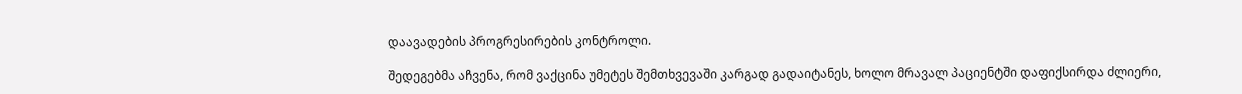დაავადების პროგრესირების კონტროლი.

შედეგებმა აჩვენა, რომ ვაქცინა უმეტეს შემთხვევაში კარგად გადაიტანეს, ხოლო მრავალ პაციენტში დაფიქსირდა ძლიერი,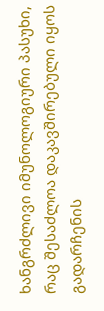ხანგრძლივი იმუნოლოგიური პასუხი, რაც შესაძლოა დაკავშირებული იყოს გადარჩენის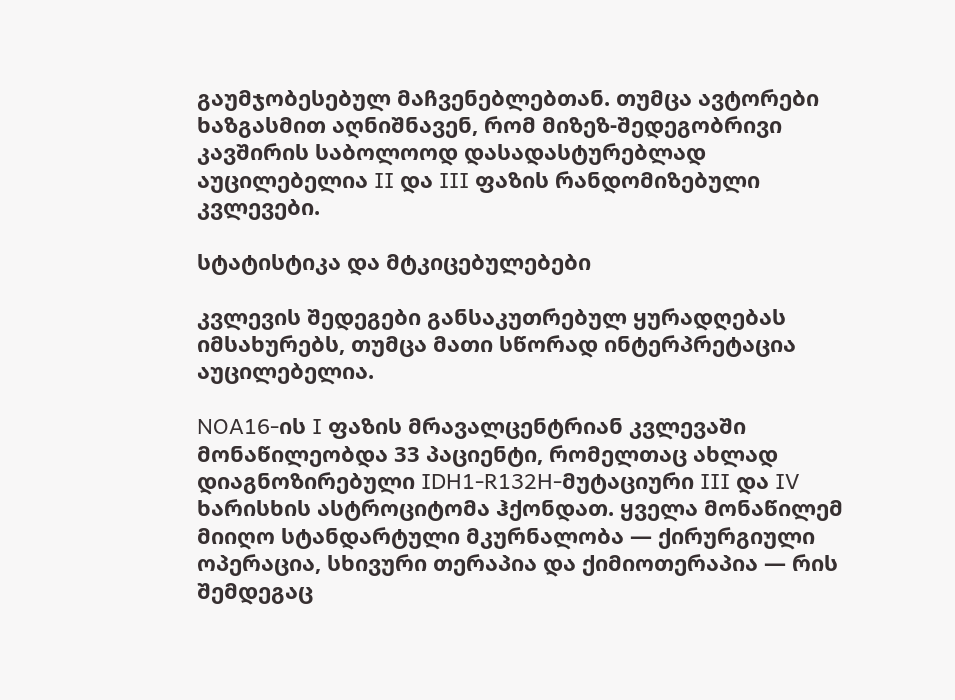გაუმჯობესებულ მაჩვენებლებთან. თუმცა ავტორები ხაზგასმით აღნიშნავენ, რომ მიზეზ-შედეგობრივი კავშირის საბოლოოდ დასადასტურებლად აუცილებელია II და III ფაზის რანდომიზებული კვლევები.

სტატისტიკა და მტკიცებულებები

კვლევის შედეგები განსაკუთრებულ ყურადღებას იმსახურებს, თუმცა მათი სწორად ინტერპრეტაცია აუცილებელია.

NOA16-ის I ფაზის მრავალცენტრიან კვლევაში მონაწილეობდა 33 პაციენტი, რომელთაც ახლად დიაგნოზირებული IDH1-R132H-მუტაციური III და IV ხარისხის ასტროციტომა ჰქონდათ. ყველა მონაწილემ მიიღო სტანდარტული მკურნალობა — ქირურგიული ოპერაცია, სხივური თერაპია და ქიმიოთერაპია — რის შემდეგაც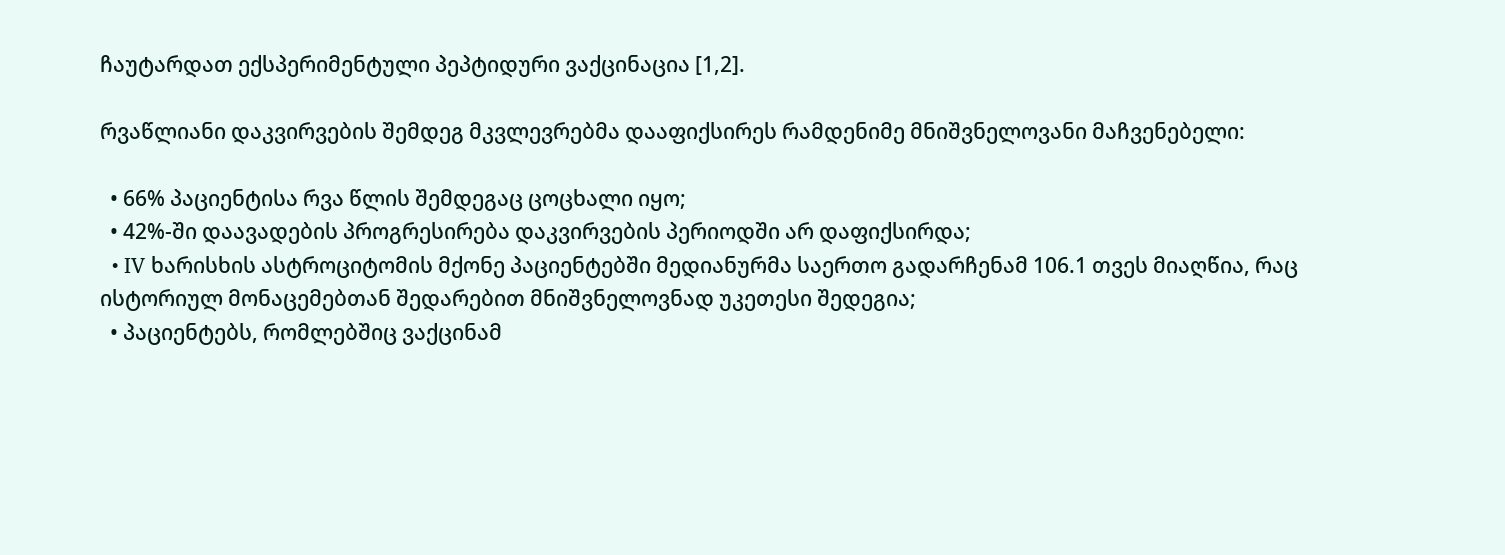ჩაუტარდათ ექსპერიმენტული პეპტიდური ვაქცინაცია [1,2].

რვაწლიანი დაკვირვების შემდეგ მკვლევრებმა დააფიქსირეს რამდენიმე მნიშვნელოვანი მაჩვენებელი:

  • 66% პაციენტისა რვა წლის შემდეგაც ცოცხალი იყო;
  • 42%-ში დაავადების პროგრესირება დაკვირვების პერიოდში არ დაფიქსირდა;
  • IV ხარისხის ასტროციტომის მქონე პაციენტებში მედიანურმა საერთო გადარჩენამ 106.1 თვეს მიაღწია, რაც ისტორიულ მონაცემებთან შედარებით მნიშვნელოვნად უკეთესი შედეგია;
  • პაციენტებს, რომლებშიც ვაქცინამ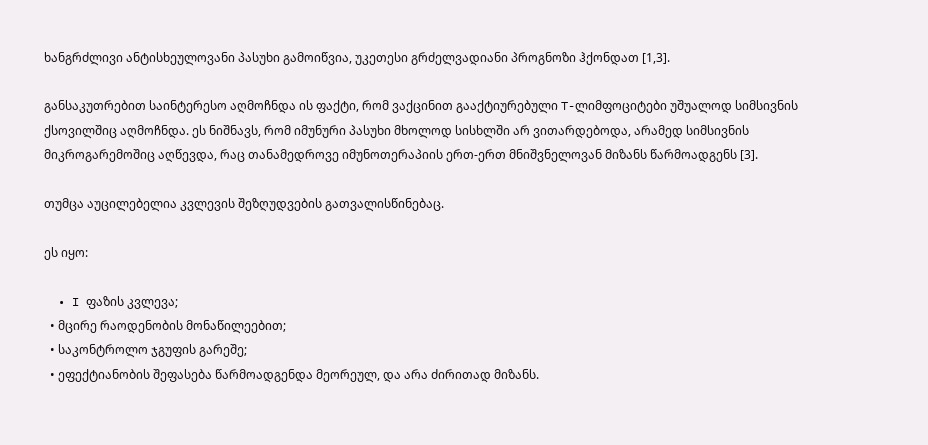ხანგრძლივი ანტისხეულოვანი პასუხი გამოიწვია, უკეთესი გრძელვადიანი პროგნოზი ჰქონდათ [1,3].

განსაკუთრებით საინტერესო აღმოჩნდა ის ფაქტი, რომ ვაქცინით გააქტიურებული T-ლიმფოციტები უშუალოდ სიმსივნის ქსოვილშიც აღმოჩნდა. ეს ნიშნავს, რომ იმუნური პასუხი მხოლოდ სისხლში არ ვითარდებოდა, არამედ სიმსივნის მიკროგარემოშიც აღწევდა, რაც თანამედროვე იმუნოთერაპიის ერთ-ერთ მნიშვნელოვან მიზანს წარმოადგენს [3].

თუმცა აუცილებელია კვლევის შეზღუდვების გათვალისწინებაც.

ეს იყო:

  • I ფაზის კვლევა;
  • მცირე რაოდენობის მონაწილეებით;
  • საკონტროლო ჯგუფის გარეშე;
  • ეფექტიანობის შეფასება წარმოადგენდა მეორეულ, და არა ძირითად მიზანს.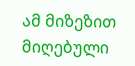ამ მიზეზით მიღებული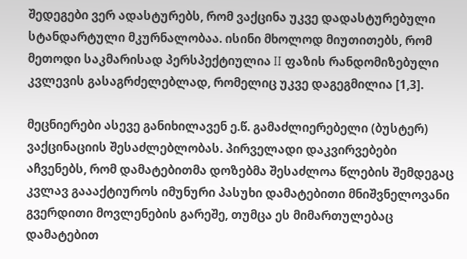შედეგები ვერ ადასტურებს, რომ ვაქცინა უკვე დადასტურებული სტანდარტული მკურნალობაა. ისინი მხოლოდ მიუთითებს, რომ მეთოდი საკმარისად პერსპექტიულია II ფაზის რანდომიზებული კვლევის გასაგრძელებლად, რომელიც უკვე დაგეგმილია [1,3].

მეცნიერები ასევე განიხილავენ ე.წ. გამაძლიერებელი (ბუსტერ) ვაქცინაციის შესაძლებლობას. პირველადი დაკვირვებები აჩვენებს, რომ დამატებითმა დოზებმა შესაძლოა წლების შემდეგაც კვლავ გაააქტიუროს იმუნური პასუხი დამატებითი მნიშვნელოვანი გვერდითი მოვლენების გარეშე, თუმცა ეს მიმართულებაც დამატებით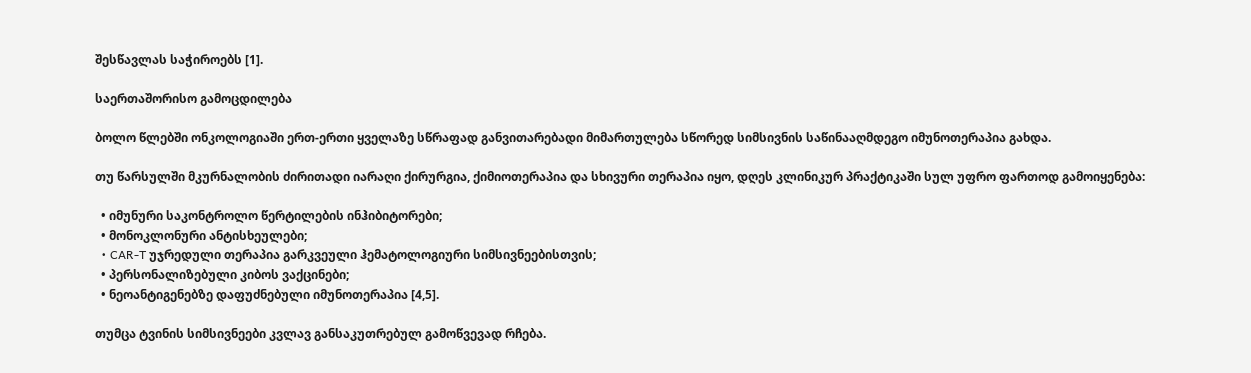შესწავლას საჭიროებს [1].

საერთაშორისო გამოცდილება

ბოლო წლებში ონკოლოგიაში ერთ-ერთი ყველაზე სწრაფად განვითარებადი მიმართულება სწორედ სიმსივნის საწინააღმდეგო იმუნოთერაპია გახდა.

თუ წარსულში მკურნალობის ძირითადი იარაღი ქირურგია, ქიმიოთერაპია და სხივური თერაპია იყო, დღეს კლინიკურ პრაქტიკაში სულ უფრო ფართოდ გამოიყენება:

  • იმუნური საკონტროლო წერტილების ინჰიბიტორები;
  • მონოკლონური ანტისხეულები;
  • CAR-T უჯრედული თერაპია გარკვეული ჰემატოლოგიური სიმსივნეებისთვის;
  • პერსონალიზებული კიბოს ვაქცინები;
  • ნეოანტიგენებზე დაფუძნებული იმუნოთერაპია [4,5].

თუმცა ტვინის სიმსივნეები კვლავ განსაკუთრებულ გამოწვევად რჩება.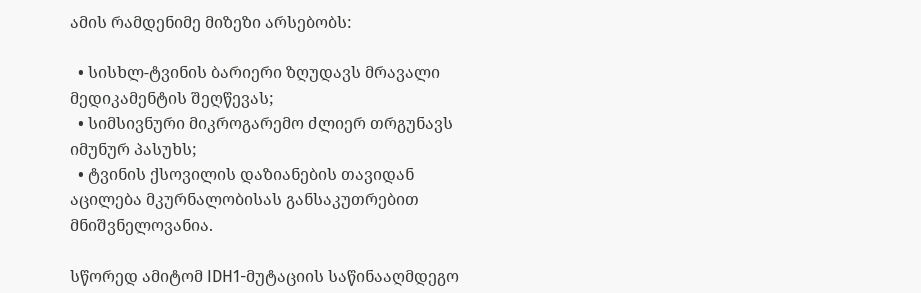ამის რამდენიმე მიზეზი არსებობს:

  • სისხლ-ტვინის ბარიერი ზღუდავს მრავალი მედიკამენტის შეღწევას;
  • სიმსივნური მიკროგარემო ძლიერ თრგუნავს იმუნურ პასუხს;
  • ტვინის ქსოვილის დაზიანების თავიდან აცილება მკურნალობისას განსაკუთრებით მნიშვნელოვანია.

სწორედ ამიტომ IDH1-მუტაციის საწინააღმდეგო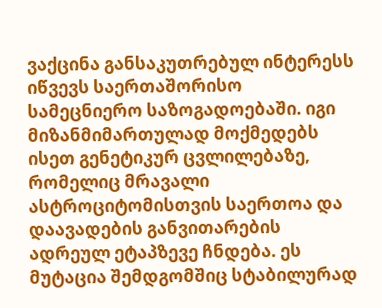ვაქცინა განსაკუთრებულ ინტერესს იწვევს საერთაშორისო სამეცნიერო საზოგადოებაში. იგი მიზანმიმართულად მოქმედებს ისეთ გენეტიკურ ცვლილებაზე, რომელიც მრავალი ასტროციტომისთვის საერთოა და დაავადების განვითარების ადრეულ ეტაპზევე ჩნდება. ეს მუტაცია შემდგომშიც სტაბილურად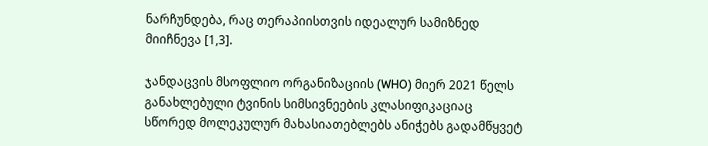ნარჩუნდება, რაც თერაპიისთვის იდეალურ სამიზნედ მიიჩნევა [1,3].

ჯანდაცვის მსოფლიო ორგანიზაციის (WHO) მიერ 2021 წელს განახლებული ტვინის სიმსივნეების კლასიფიკაციაც სწორედ მოლეკულურ მახასიათებლებს ანიჭებს გადამწყვეტ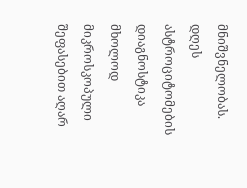მნიშვნელობას. დღეს ასტროციტომების დიაგნოსტიკა მხოლოდ მიკროსკოპული შეფასებით აღარ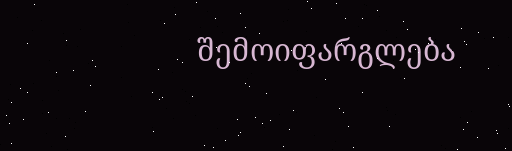შემოიფარგლება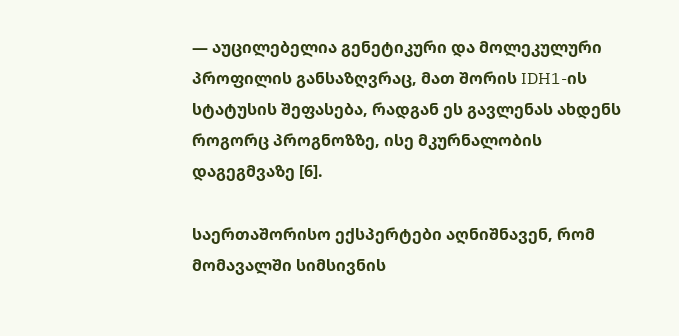— აუცილებელია გენეტიკური და მოლეკულური პროფილის განსაზღვრაც, მათ შორის IDH1-ის სტატუსის შეფასება, რადგან ეს გავლენას ახდენს როგორც პროგნოზზე, ისე მკურნალობის დაგეგმვაზე [6].

საერთაშორისო ექსპერტები აღნიშნავენ, რომ მომავალში სიმსივნის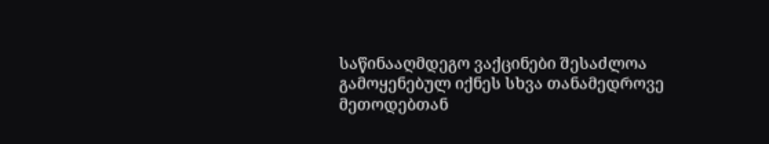საწინააღმდეგო ვაქცინები შესაძლოა გამოყენებულ იქნეს სხვა თანამედროვე მეთოდებთან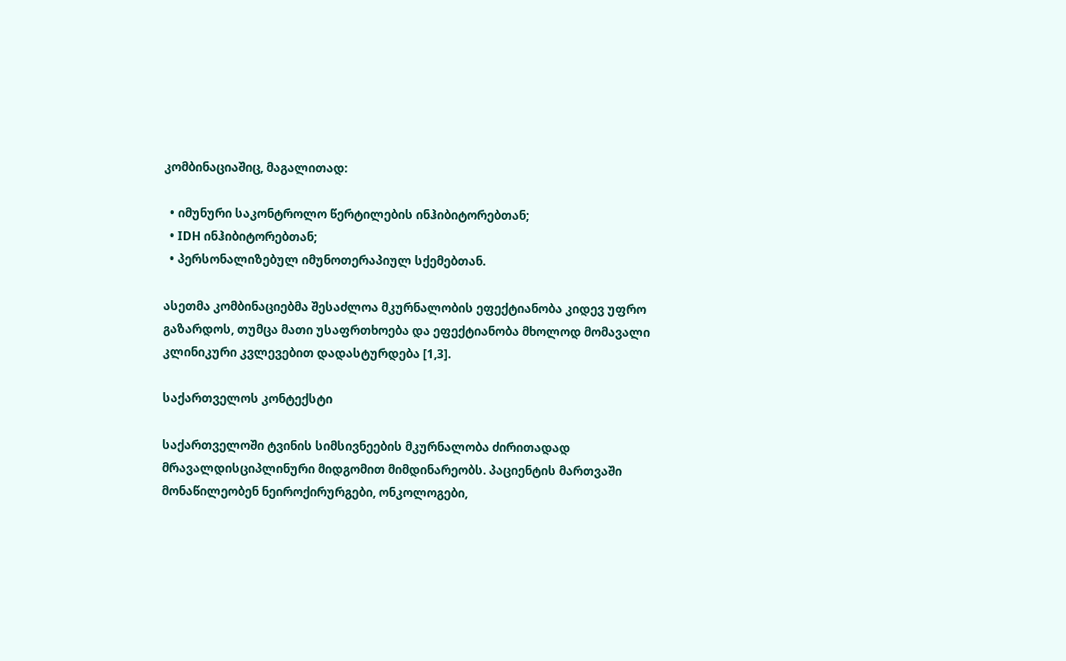კომბინაციაშიც, მაგალითად:

  • იმუნური საკონტროლო წერტილების ინჰიბიტორებთან;
  • IDH ინჰიბიტორებთან;
  • პერსონალიზებულ იმუნოთერაპიულ სქემებთან.

ასეთმა კომბინაციებმა შესაძლოა მკურნალობის ეფექტიანობა კიდევ უფრო გაზარდოს, თუმცა მათი უსაფრთხოება და ეფექტიანობა მხოლოდ მომავალი კლინიკური კვლევებით დადასტურდება [1,3].

საქართველოს კონტექსტი

საქართველოში ტვინის სიმსივნეების მკურნალობა ძირითადად მრავალდისციპლინური მიდგომით მიმდინარეობს. პაციენტის მართვაში მონაწილეობენ ნეიროქირურგები, ონკოლოგები,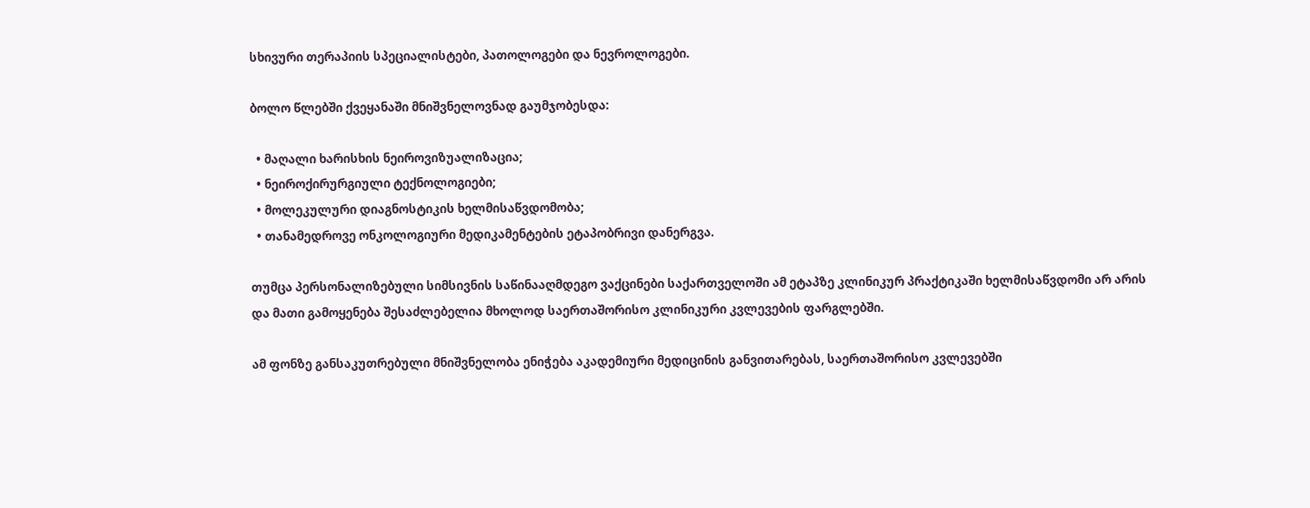სხივური თერაპიის სპეციალისტები, პათოლოგები და ნევროლოგები.

ბოლო წლებში ქვეყანაში მნიშვნელოვნად გაუმჯობესდა:

  • მაღალი ხარისხის ნეიროვიზუალიზაცია;
  • ნეიროქირურგიული ტექნოლოგიები;
  • მოლეკულური დიაგნოსტიკის ხელმისაწვდომობა;
  • თანამედროვე ონკოლოგიური მედიკამენტების ეტაპობრივი დანერგვა.

თუმცა პერსონალიზებული სიმსივნის საწინააღმდეგო ვაქცინები საქართველოში ამ ეტაპზე კლინიკურ პრაქტიკაში ხელმისაწვდომი არ არის და მათი გამოყენება შესაძლებელია მხოლოდ საერთაშორისო კლინიკური კვლევების ფარგლებში.

ამ ფონზე განსაკუთრებული მნიშვნელობა ენიჭება აკადემიური მედიცინის განვითარებას, საერთაშორისო კვლევებში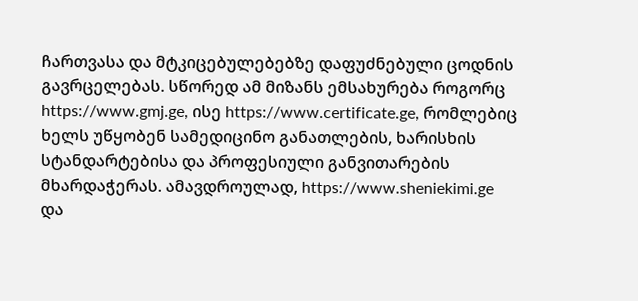ჩართვასა და მტკიცებულებებზე დაფუძნებული ცოდნის გავრცელებას. სწორედ ამ მიზანს ემსახურება როგორც https://www.gmj.ge, ისე https://www.certificate.ge, რომლებიც ხელს უწყობენ სამედიცინო განათლების, ხარისხის სტანდარტებისა და პროფესიული განვითარების მხარდაჭერას. ამავდროულად, https://www.sheniekimi.ge და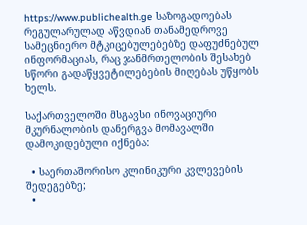https://www.publichealth.ge საზოგადოებას რეგულარულად აწვდიან თანამედროვე სამეცნიერო მტკიცებულებებზე დაფუძნებულ ინფორმაციას, რაც ჯანმრთელობის შესახებ სწორი გადაწყვეტილებების მიღებას უწყობს ხელს.

საქართველოში მსგავსი ინოვაციური მკურნალობის დანერგვა მომავალში დამოკიდებული იქნება:

  • საერთაშორისო კლინიკური კვლევების შედეგებზე;
  •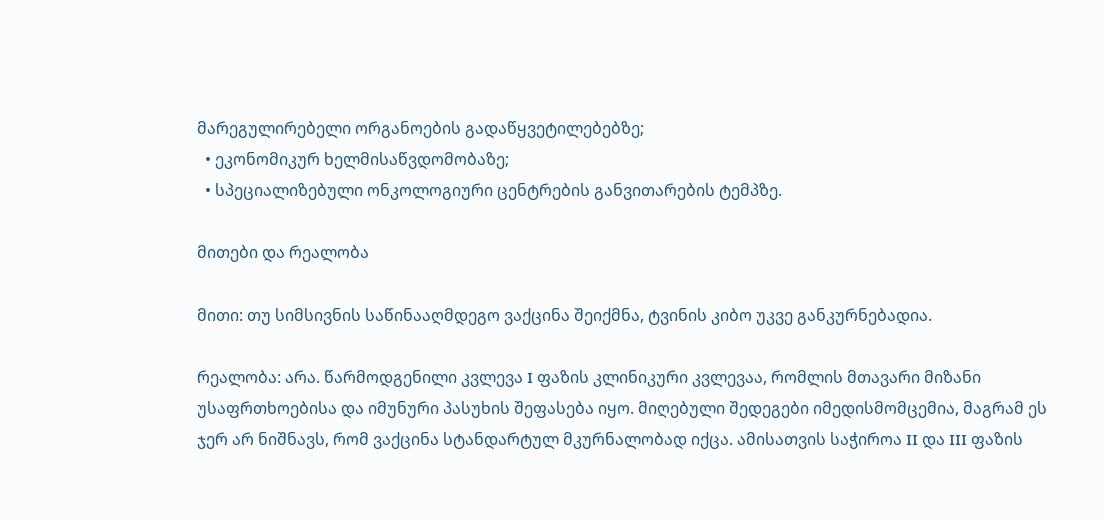მარეგულირებელი ორგანოების გადაწყვეტილებებზე;
  • ეკონომიკურ ხელმისაწვდომობაზე;
  • სპეციალიზებული ონკოლოგიური ცენტრების განვითარების ტემპზე.

მითები და რეალობა

მითი: თუ სიმსივნის საწინააღმდეგო ვაქცინა შეიქმნა, ტვინის კიბო უკვე განკურნებადია.

რეალობა: არა. წარმოდგენილი კვლევა I ფაზის კლინიკური კვლევაა, რომლის მთავარი მიზანი უსაფრთხოებისა და იმუნური პასუხის შეფასება იყო. მიღებული შედეგები იმედისმომცემია, მაგრამ ეს ჯერ არ ნიშნავს, რომ ვაქცინა სტანდარტულ მკურნალობად იქცა. ამისათვის საჭიროა II და III ფაზის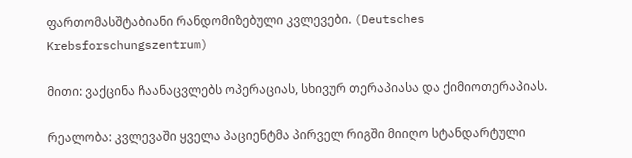ფართომასშტაბიანი რანდომიზებული კვლევები. (Deutsches Krebsforschungszentrum)

მითი: ვაქცინა ჩაანაცვლებს ოპერაციას, სხივურ თერაპიასა და ქიმიოთერაპიას.

რეალობა: კვლევაში ყველა პაციენტმა პირველ რიგში მიიღო სტანდარტული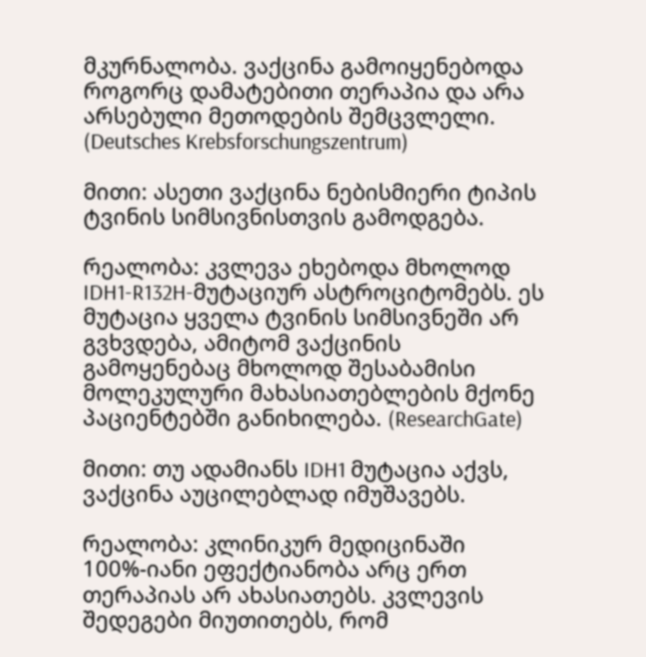მკურნალობა. ვაქცინა გამოიყენებოდა როგორც დამატებითი თერაპია და არა არსებული მეთოდების შემცვლელი. (Deutsches Krebsforschungszentrum)

მითი: ასეთი ვაქცინა ნებისმიერი ტიპის ტვინის სიმსივნისთვის გამოდგება.

რეალობა: კვლევა ეხებოდა მხოლოდ IDH1-R132H-მუტაციურ ასტროციტომებს. ეს მუტაცია ყველა ტვინის სიმსივნეში არ გვხვდება, ამიტომ ვაქცინის გამოყენებაც მხოლოდ შესაბამისი მოლეკულური მახასიათებლების მქონე პაციენტებში განიხილება. (ResearchGate)

მითი: თუ ადამიანს IDH1 მუტაცია აქვს, ვაქცინა აუცილებლად იმუშავებს.

რეალობა: კლინიკურ მედიცინაში 100%-იანი ეფექტიანობა არც ერთ თერაპიას არ ახასიათებს. კვლევის შედეგები მიუთითებს, რომ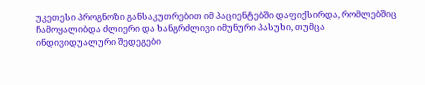უკეთესი პროგნოზი განსაკუთრებით იმ პაციენტებში დაფიქსირდა, რომლებშიც ჩამოყალიბდა ძლიერი და ხანგრძლივი იმუნური პასუხი, თუმცა ინდივიდუალური შედეგები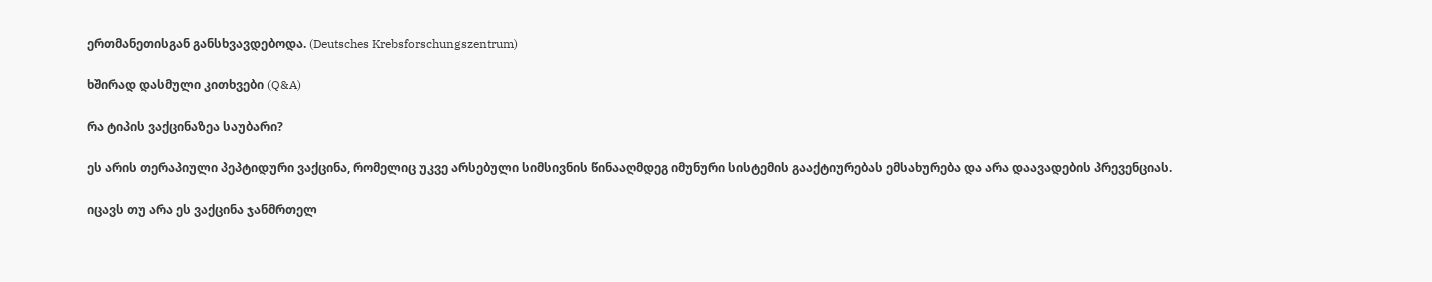ერთმანეთისგან განსხვავდებოდა. (Deutsches Krebsforschungszentrum)

ხშირად დასმული კითხვები (Q&A)

რა ტიპის ვაქცინაზეა საუბარი?

ეს არის თერაპიული პეპტიდური ვაქცინა, რომელიც უკვე არსებული სიმსივნის წინააღმდეგ იმუნური სისტემის გააქტიურებას ემსახურება და არა დაავადების პრევენციას.

იცავს თუ არა ეს ვაქცინა ჯანმრთელ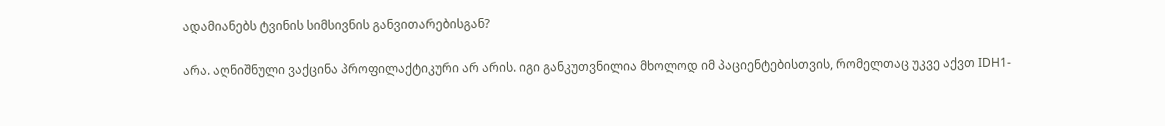ადამიანებს ტვინის სიმსივნის განვითარებისგან?

არა. აღნიშნული ვაქცინა პროფილაქტიკური არ არის. იგი განკუთვნილია მხოლოდ იმ პაციენტებისთვის, რომელთაც უკვე აქვთ IDH1-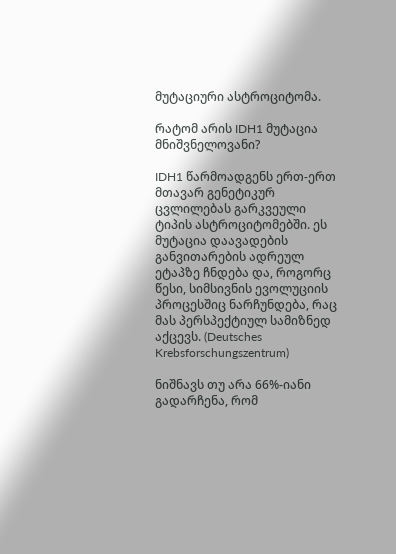მუტაციური ასტროციტომა.

რატომ არის IDH1 მუტაცია მნიშვნელოვანი?

IDH1 წარმოადგენს ერთ-ერთ მთავარ გენეტიკურ ცვლილებას გარკვეული ტიპის ასტროციტომებში. ეს მუტაცია დაავადების განვითარების ადრეულ ეტაპზე ჩნდება და, როგორც წესი, სიმსივნის ევოლუციის პროცესშიც ნარჩუნდება, რაც მას პერსპექტიულ სამიზნედ აქცევს. (Deutsches Krebsforschungszentrum)

ნიშნავს თუ არა 66%-იანი გადარჩენა, რომ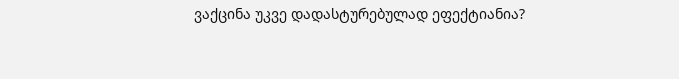ვაქცინა უკვე დადასტურებულად ეფექტიანია?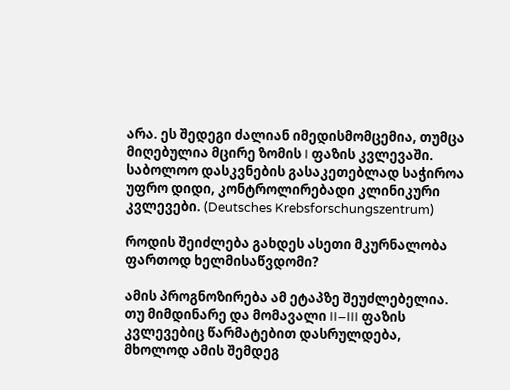არა. ეს შედეგი ძალიან იმედისმომცემია, თუმცა მიღებულია მცირე ზომის I ფაზის კვლევაში. საბოლოო დასკვნების გასაკეთებლად საჭიროა უფრო დიდი, კონტროლირებადი კლინიკური კვლევები. (Deutsches Krebsforschungszentrum)

როდის შეიძლება გახდეს ასეთი მკურნალობა ფართოდ ხელმისაწვდომი?

ამის პროგნოზირება ამ ეტაპზე შეუძლებელია. თუ მიმდინარე და მომავალი II–III ფაზის კვლევებიც წარმატებით დასრულდება, მხოლოდ ამის შემდეგ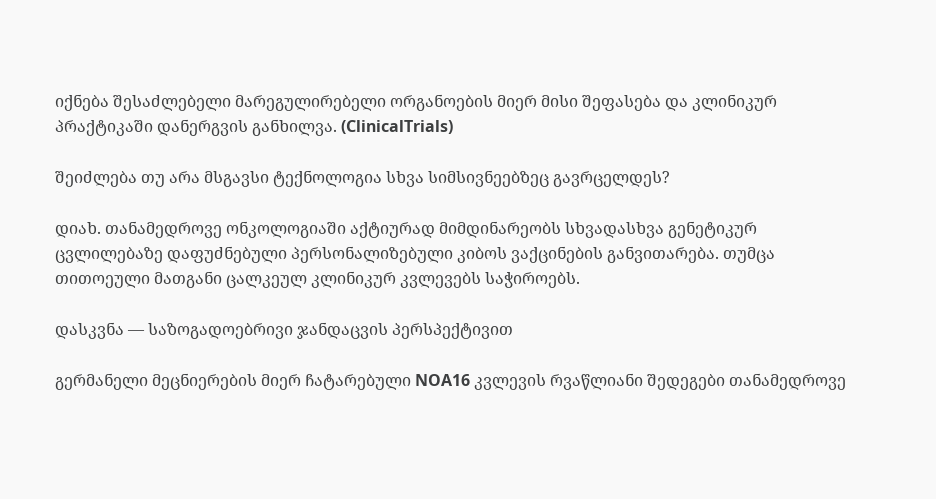იქნება შესაძლებელი მარეგულირებელი ორგანოების მიერ მისი შეფასება და კლინიკურ პრაქტიკაში დანერგვის განხილვა. (ClinicalTrials)

შეიძლება თუ არა მსგავსი ტექნოლოგია სხვა სიმსივნეებზეც გავრცელდეს?

დიახ. თანამედროვე ონკოლოგიაში აქტიურად მიმდინარეობს სხვადასხვა გენეტიკურ ცვლილებაზე დაფუძნებული პერსონალიზებული კიბოს ვაქცინების განვითარება. თუმცა თითოეული მათგანი ცალკეულ კლინიკურ კვლევებს საჭიროებს.

დასკვნა — საზოგადოებრივი ჯანდაცვის პერსპექტივით

გერმანელი მეცნიერების მიერ ჩატარებული NOA16 კვლევის რვაწლიანი შედეგები თანამედროვე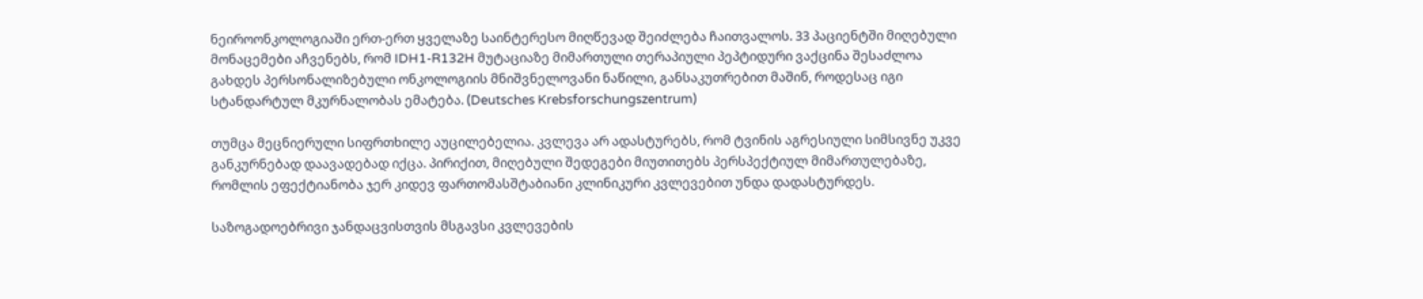ნეიროონკოლოგიაში ერთ-ერთ ყველაზე საინტერესო მიღწევად შეიძლება ჩაითვალოს. 33 პაციენტში მიღებული მონაცემები აჩვენებს, რომ IDH1-R132H მუტაციაზე მიმართული თერაპიული პეპტიდური ვაქცინა შესაძლოა გახდეს პერსონალიზებული ონკოლოგიის მნიშვნელოვანი ნაწილი, განსაკუთრებით მაშინ, როდესაც იგი სტანდარტულ მკურნალობას ემატება. (Deutsches Krebsforschungszentrum)

თუმცა მეცნიერული სიფრთხილე აუცილებელია. კვლევა არ ადასტურებს, რომ ტვინის აგრესიული სიმსივნე უკვე განკურნებად დაავადებად იქცა. პირიქით, მიღებული შედეგები მიუთითებს პერსპექტიულ მიმართულებაზე, რომლის ეფექტიანობა ჯერ კიდევ ფართომასშტაბიანი კლინიკური კვლევებით უნდა დადასტურდეს.

საზოგადოებრივი ჯანდაცვისთვის მსგავსი კვლევების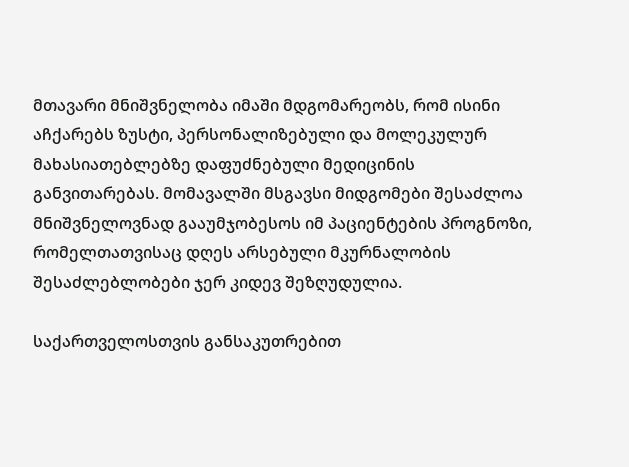მთავარი მნიშვნელობა იმაში მდგომარეობს, რომ ისინი აჩქარებს ზუსტი, პერსონალიზებული და მოლეკულურ მახასიათებლებზე დაფუძნებული მედიცინის განვითარებას. მომავალში მსგავსი მიდგომები შესაძლოა მნიშვნელოვნად გააუმჯობესოს იმ პაციენტების პროგნოზი, რომელთათვისაც დღეს არსებული მკურნალობის შესაძლებლობები ჯერ კიდევ შეზღუდულია.

საქართველოსთვის განსაკუთრებით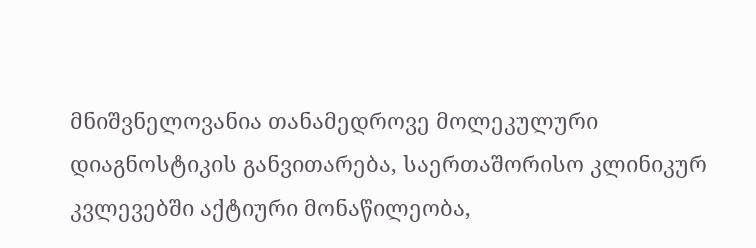მნიშვნელოვანია თანამედროვე მოლეკულური დიაგნოსტიკის განვითარება, საერთაშორისო კლინიკურ კვლევებში აქტიური მონაწილეობა,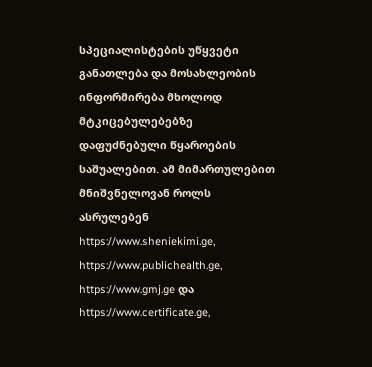სპეციალისტების უწყვეტი განათლება და მოსახლეობის ინფორმირება მხოლოდ მტკიცებულებებზე დაფუძნებული წყაროების საშუალებით. ამ მიმართულებით მნიშვნელოვან როლს ასრულებენ https://www.sheniekimi.ge, https://www.publichealth.ge, https://www.gmj.ge და https://www.certificate.ge,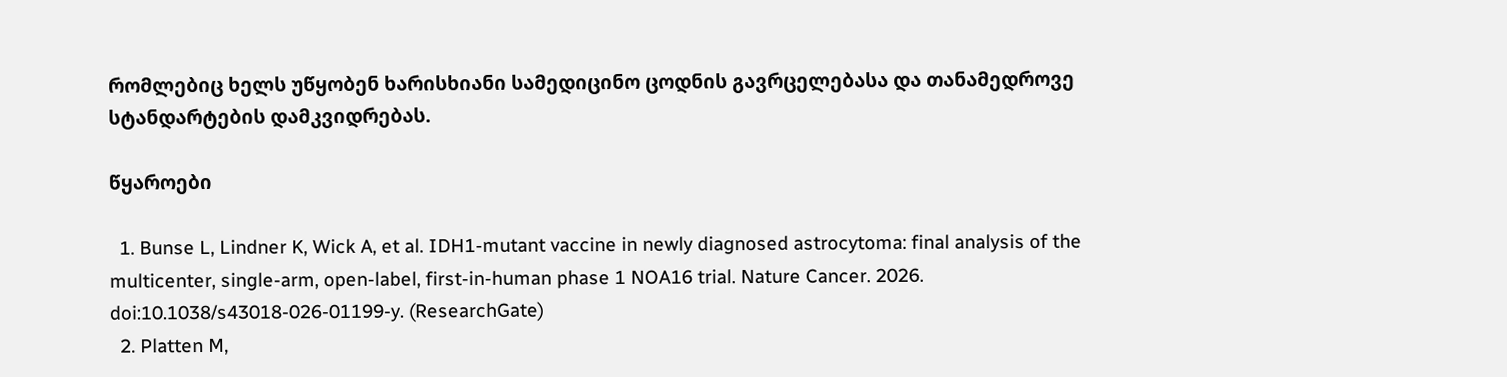რომლებიც ხელს უწყობენ ხარისხიანი სამედიცინო ცოდნის გავრცელებასა და თანამედროვე სტანდარტების დამკვიდრებას.

წყაროები

  1. Bunse L, Lindner K, Wick A, et al. IDH1-mutant vaccine in newly diagnosed astrocytoma: final analysis of the multicenter, single-arm, open-label, first-in-human phase 1 NOA16 trial. Nature Cancer. 2026. doi:10.1038/s43018-026-01199-y. (ResearchGate)
  2. Platten M,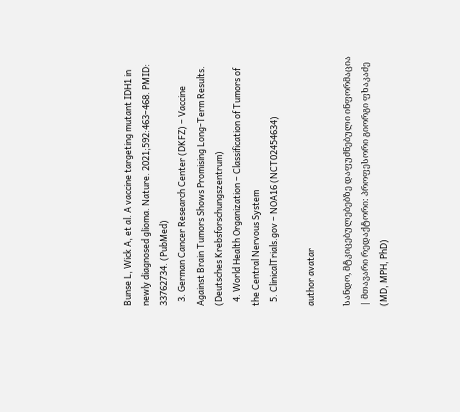Bunse L, Wick A, et al. A vaccine targeting mutant IDH1 in newly diagnosed glioma. Nature. 2021;592:463–468. PMID: 33762734. (PubMed)
  3. German Cancer Research Center (DKFZ) – Vaccine Against Brain Tumors Shows Promising Long-Term Results. (Deutsches Krebsforschungszentrum)
  4. World Health Organization – Classification of Tumors of the Central Nervous System
  5. ClinicalTrials.gov – NOA16 (NCT02454634)

author avatar

სანდო, მტკიცებულებებზე დაფუძნებული ინფორმაცია | მთავარი რედაქტორი: პროფესორი გიორგი ფხაკაძე (MD, MPH, PhD)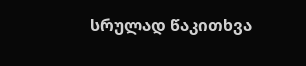სრულად წაკითხვა